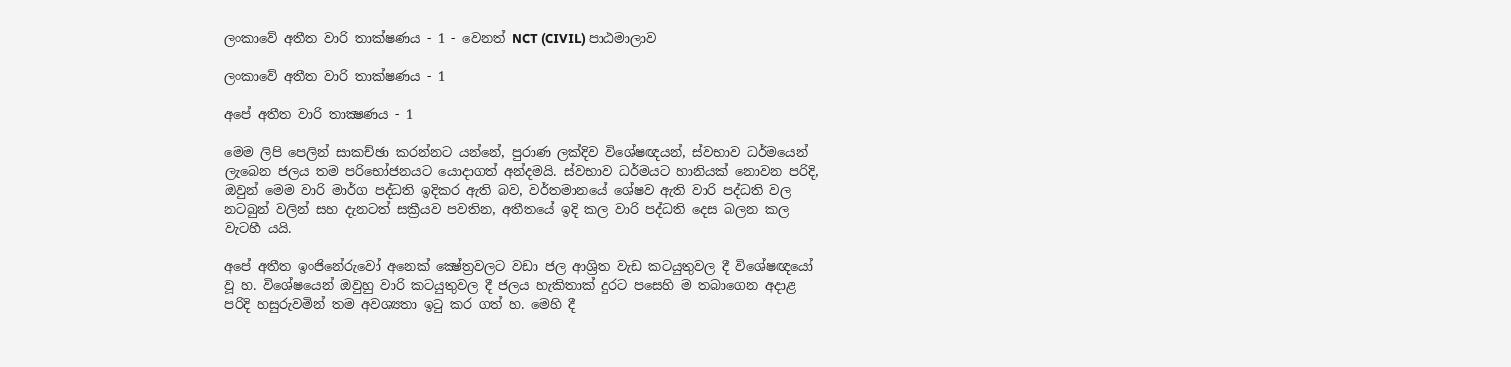ලංකාවේ අතීත වාරි තාක්ෂණය - 1 - වෙනත් NCT (CIVIL) පාඨමාලාව

ලංකාවේ අතීත වාරි තාක්ෂණය - 1

අපේ අතීත වාරි තාක්‍ෂණය - 1

මෙම ලිපි පෙලින් සාකච්ඡා කරන්නට යන්නේ, පුරාණ ලක්දිව විශේෂඥයන්, ස්වභාව ධර්මයෙන් ලැබෙන ජලය තම පරිභෝජනයට යොදාගත් අන්දමයි. ස්වභාව ධර්මයට හානියක් නොවන පරිදි, ඔවුන් මෙම වාරි මාර්ග පද්ධති ඉදිකර ඇති බව, වර්තමානයේ ශේෂව ඇති වාරි පද්ධති වල නටබුන් වලින් සහ දැනටත් සක්‍රීයව පවතින, අතීතයේ ඉදි කල වාරි පද්ධති දෙස බලන කල වැටහී යයි.

අපේ අතීත ඉංජිනේරුවෝ අනෙක්‌ ක්‍ෂේත්‍රවලට වඩා ජල ආශ්‍රිත වැඩ කටයුතුවල දී විශේෂඥයෝ වූ හ. විශේෂයෙන් ඔවුහු වාරි කටයුතුවල දී ජලය හැකිතාක්‌ දුරට පසෙහි ම තබාගෙන අදාළ පරිදි හසුරුවමින් තම අවශ්‍යතා ඉටු කර ගත් හ. මෙහි දී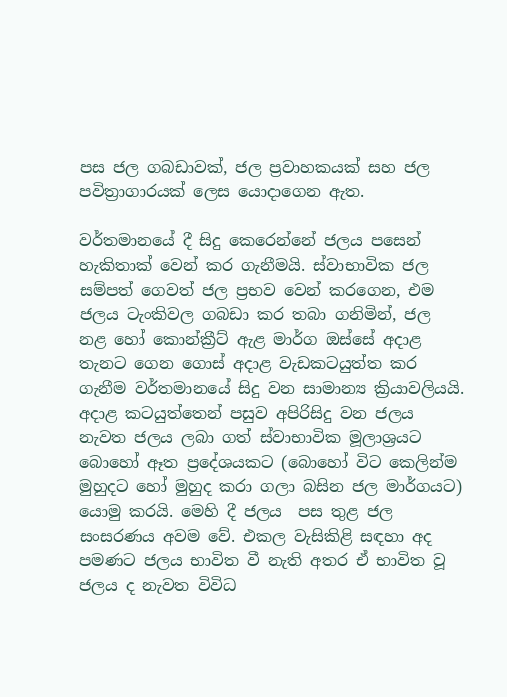පස ජල ගබඩාවක්‌, ජල ප්‍රවාහකයක්‌ සහ ජල පවිත්‍රාගාරයක්‌ ලෙස යොදාගෙන ඇත.

වර්තමානයේ දී සිදු කෙරෙන්නේ ජලය පසෙන් හැකිතාක්‌ වෙන් කර ගැනීමයි. ස්‌වාභාවික ජල සම්පත් ගෙවත් ජල ප්‍රභව වෙන් කරගෙන, එම ජලය ටැංකිවල ගබඩා කර තබා ගනිමින්, ජල නළ හෝ කොන්ක්‍රීට්‌ ඇළ මාර්ග ඔස්‌සේ අදාළ තැනට ගෙන ගොස්‌ අදාළ වැඩකටයුත්ත කර ගැනීම වර්තමානයේ සිදු වන සාමාන්‍ය ක්‍රියාවලියයි. අදාළ කටයුත්තෙන් පසුව අපිරිසිදු වන ජලය නැවත ජලය ලබා ගත් ස්‌වාභාවික මූලාශ්‍රයට බොහෝ ඈත ප්‍රදේශයකට (බොහෝ විට කෙලින්ම මුහුදට හෝ මුහුද කරා ගලා බසින ජල මාර්ගයට) යොමු කරයි. මෙහි දී ජලය  පස තුළ ජල සංසරණය අවම වේ. එකල වැසිකිළි සඳහා අද පමණට ජලය භාවිත වී නැති අතර ඒ භාවිත වූ ජලය ද නැවත විවිධ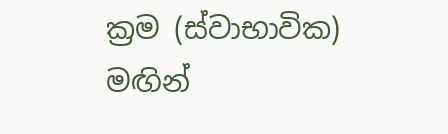ක්‍රම (ස්‌වාභාවික) මඟින්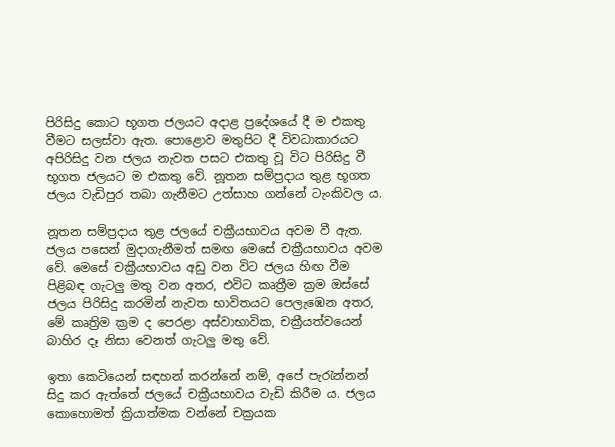පිරිසිදු කොට භූගත ජලයට අදාළ ප්‍රදේශයේ දී ම එකතු වීමට සලස්‌වා ඇත. පොළොව මතුපිට දී විවධාකාරයට අපිරිසිදු වන ජලය නැවත පසට එකතු වූ විට පිරිසිදු වී භූගත ජලයට ම එකතු වේ. නූතන සම්ප්‍රදාය තුළ භූගත ජලය වැඩිපුර තබා ගැනීමට උත්සාහ ගන්නේ ටැංකිවල ය.

නූතන සම්ප්‍රදාය තුළ ජලයේ චක්‍රීයභාවය අවම වී ඇත. ජලය පසෙන් මුදාගැනීමත් සමඟ මෙසේ චක්‍රීයභාවය අවම වේ. මෙසේ චක්‍රීයභාවය අඩු වන විට ජලය හිඟ වීම පිළිබඳ ගැටලු මතු වන අතර, එවිට කෘත්‍රීම ක්‍රම ඔස්‌සේ ජලය පිරිසිදු කරමින් නැවත භාවිතයට පෙලැඹෙන අතර, මේ කෘත්‍රිම ක්‍රම ද පෙරළා අස්‌වාභාවික, චක්‍රීයත්වයෙන් බාහිර දෑ නිසා වෙනත් ගැටලු මතු වේ.

ඉතා කෙටියෙන් සඳහන් කරන්නේ නම්, අපේ පැරැන්නන් සිදු කර ඇත්තේ ජලයේ චක්‍රීයභාවය වැඩි කිරීම ය. ජලය කොහොමත් ක්‍රියාත්මක වන්නේ චක්‍රයක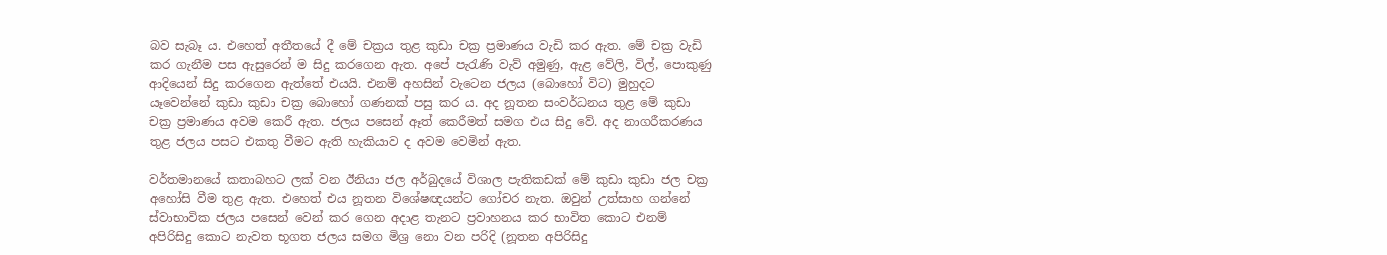බව සැබෑ ය. එහෙත් අතීතයේ දී මේ චක්‍රය තුළ කුඩා චක්‍ර ප්‍රමාණය වැඩි කර ඇත. මේ චක්‍ර වැඩි කර ගැනීම පස ඇසුරෙන් ම සිදු කරගෙන ඇත. අපේ පැරැණි වැව් අමුණු, ඇළ වේලි, විල්, පොකුණු ආදියෙන් සිදු කරගෙන ඇත්තේ එයයි. එනම් අහසින් වැටෙන ජලය (බොහෝ විට) මුහුදට යෑවෙන්නේ කුඩා කුඩා චක්‍ර බොහෝ ගණනක්‌ පසු කර ය. අද නූතන සංවර්ධනය තුළ මේ කුඩා චක්‍ර ප්‍රමාණය අවම කෙරී ඇත. ජලය පසෙන් ඈත් කෙරීමත් සමග එය සිදු වේ. අද නාගරීකරණය තුළ ජලය පසට එකතු වීමට ඇති හැකියාව ද අවම වෙමින් ඇත.

වර්තමානයේ කතාබහට ලක්‌ වන ඊනියා ජල අර්බුදයේ විශාල පැතිකඩක්‌ මේ කුඩා කුඩා ජල චක්‍ර අහෝසි වීම තුළ ඇත. එහෙත් එය නූතන විශේෂඥයන්ට ගෝචර නැත. ඔවුන් උත්සාහ ගන්නේ ස්‌වාභාවික ජලය පසෙන් වෙන් කර ගෙන අදාළ තැනට ප්‍රවාහනය කර භාවිත කොට එනම් අපිරිසිදු කොට නැවත භූගත ජලය සමග මිශ්‍ර නො වන පරිදි (නූතන අපිරිසිදු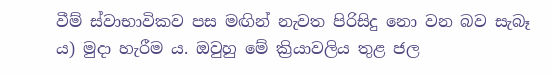වීම් ස්‌වාභාවිකව පස මඟින් නැවත පිරිසිදු නො වන බව සැබෑ ය) මුදා හැරීම ය. ඔවුහු මේ ක්‍රියාවලිය තුළ ජල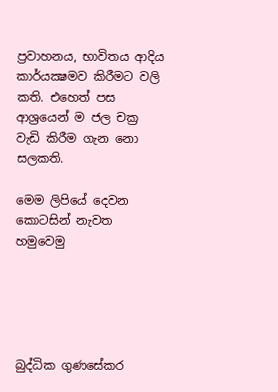ප්‍රවාහනය, භාවිතය ආදිය කාර්යක්‍ෂමව කිරීමට වලි කති. එහෙත් පස ආශ්‍රයෙන් ම ජල චක්‍ර වැඩි කිරීම ගැන නො සලකති.

මෙම ලිපියේ දෙවන කොටසින් නැවත හමුවෙමු





බුද්ධික ගුණසේකර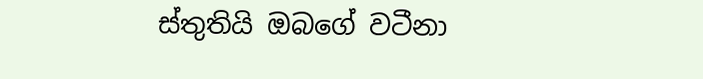ස්තුතියි ඔබගේ වටීනා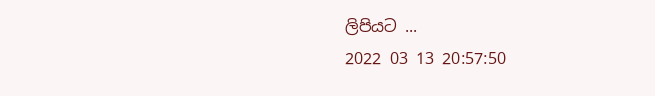ලිපියට ...
2022 03 13 20:57:50